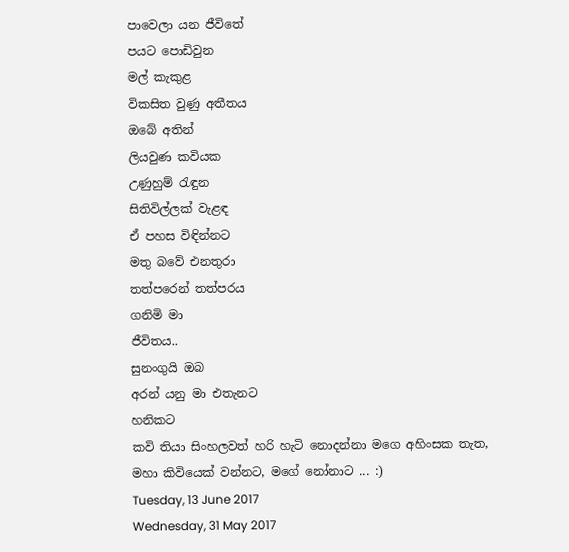පාවෙලා යන ජීවිතේ
පයට පොඩිවුන
මල් කැකුළ
විකසිත වුණු අතීතය
ඔබේ අතින්
ලියවුණ කවියක
උණුහුම් රැඳුන
සිතිවිල්ලක් වැළඳ
ඒ පහස විඳින්නට
මතු බවේ එනතුරා
තත්පරෙන් තත්පරය
ගනිමි මා
ජීවිතය..
සුනංගුයි ඔබ
අරන් යනු මා එතැනට
හනිකට
කවි තියා සිංහලවත් හරි හැටි නොදන්නා මගෙ අහිංසක තැත, මහා කිවියෙක් වන්නට, මගේ නෝනාට ... :)
Tuesday, 13 June 2017
Wednesday, 31 May 2017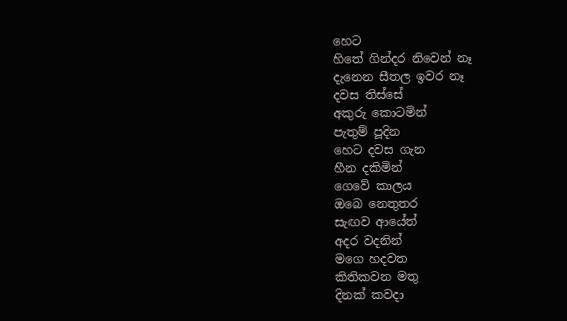හෙට
හිතේ ගින්දර නිවෙන් නෑ
දැනෙන සීතල ඉවර නෑ
දවස තිස්සේ
අකුරු කොටමින්
පැතුම් පූදින
හෙට දවස ගැන
හීන දකිමින්
ගෙවේ කාලය
ඔබෙ නෙතුතර
සැඟව ආයේත්
අදර වදනින්
මගෙ හදවත
කිතිකවන මතු
දිනක් කවදා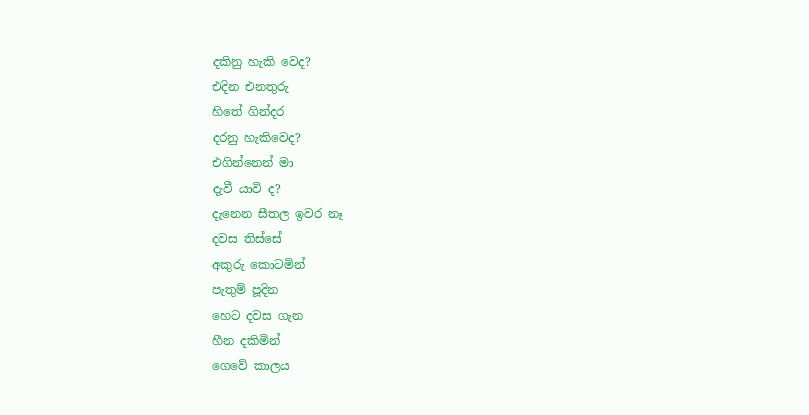දකිනු හැකි වෙද?
එදින එනතුරු
හිතේ ගින්දර
දරනු හැකිවෙද?
එගින්නෙන් මා
දැවී යාවි ද?
දැනෙන සීතල ඉවර නෑ
දවස තිස්සේ
අකුරු කොටමින්
පැතුම් පූදින
හෙට දවස ගැන
හීන දකිමින්
ගෙවේ කාලය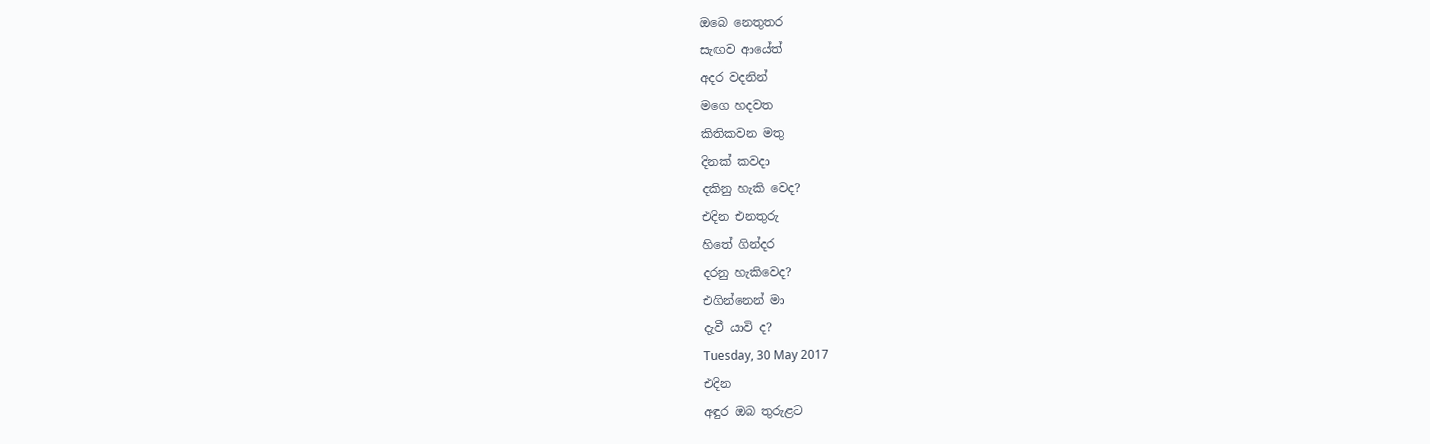ඔබෙ නෙතුතර
සැඟව ආයේත්
අදර වදනින්
මගෙ හදවත
කිතිකවන මතු
දිනක් කවදා
දකිනු හැකි වෙද?
එදින එනතුරු
හිතේ ගින්දර
දරනු හැකිවෙද?
එගින්නෙන් මා
දැවී යාවි ද?
Tuesday, 30 May 2017
එදින
අඳුර ඔබ තුරුළට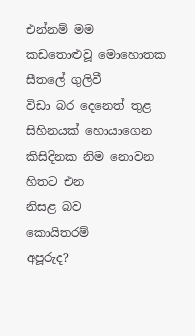එන්නම් මම
කඩතොළුවූ මොහොතක
සීතලේ ගුලිවී
විඩා බර දෙනෙත් තුළ
සිහිනයක් හොයාගෙන
කිසිදිනක නිම නොවන
හිතට එන
නිසළ බව
කොයිතරම්
අපූරුද?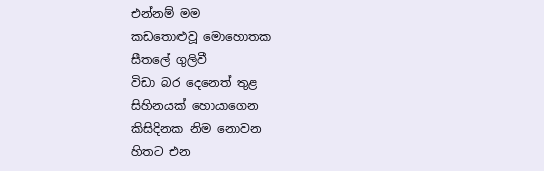එන්නම් මම
කඩතොළුවූ මොහොතක
සීතලේ ගුලිවී
විඩා බර දෙනෙත් තුළ
සිහිනයක් හොයාගෙන
කිසිදිනක නිම නොවන
හිතට එන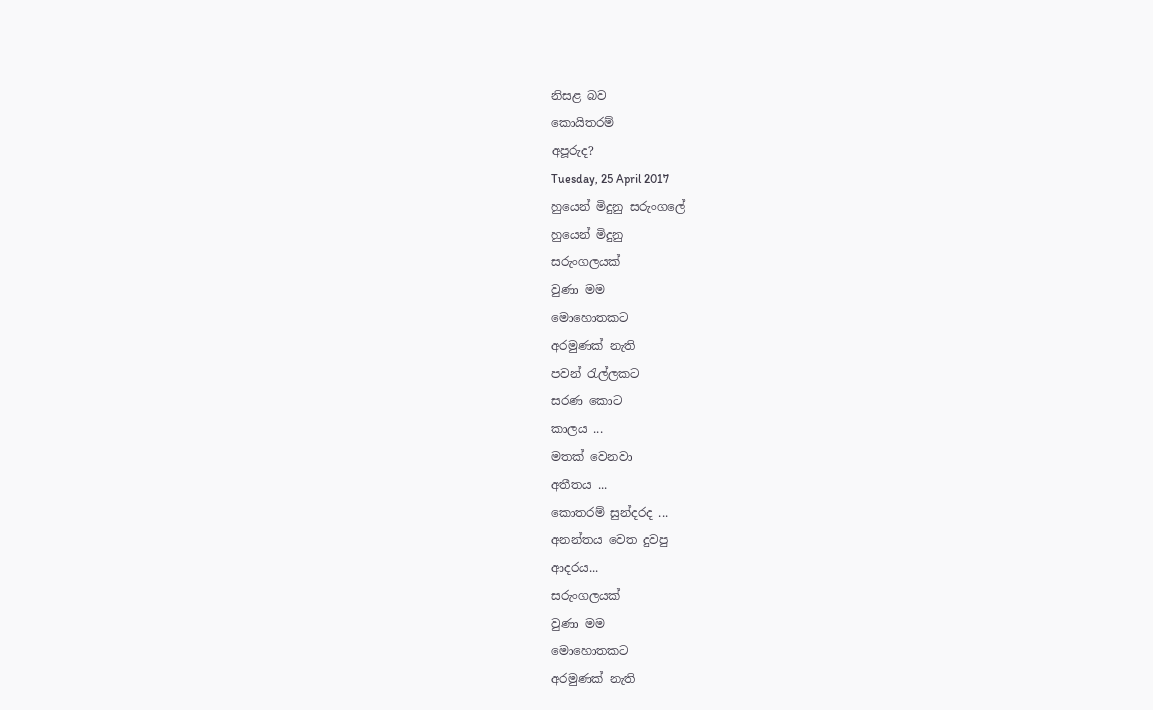නිසළ බව
කොයිතරම්
අපූරුද?
Tuesday, 25 April 2017
හුයෙන් මිදුනු සරුංගලේ
හුයෙන් මිදුනු
සරුංගලයක්
වුණා මම
මොහොතකට
අරමුණක් නැති
පවන් රැල්ලකට
සරණ කොට
කාලය ...
මතක් වෙනවා
අතීතය ...
කොතරම් සුන්දරද ...
අනන්තය වෙත දුවපු
ආදරය...
සරුංගලයක්
වුණා මම
මොහොතකට
අරමුණක් නැති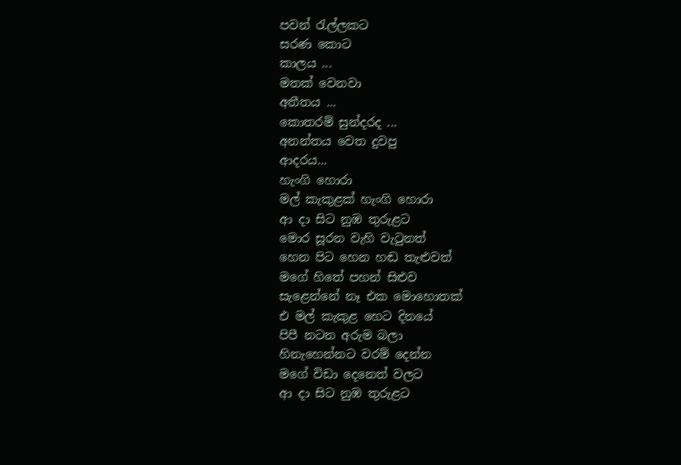පවන් රැල්ලකට
සරණ කොට
කාලය ...
මතක් වෙනවා
අතීතය ...
කොතරම් සුන්දරද ...
අනන්තය වෙත දුවපු
ආදරය...
හැංගි හොරා
මල් කැකුළක් හැංගි හොරා
ආ දා සිට නුඹ තුරුළට
මොර සූරන වැහි වැටුනත්
හෙන පිට හෙන හඬ තැළුවත්
මගේ හිතේ පහන් සිළුව
සැළෙන්නේ නෑ එක මොහොතක්
එ මල් කැකුළ හෙට දිනයේ
පිපී නටන අරුම බලා
හිනැහෙන්නට වරම් දෙන්න
මගේ විඩා දෙනෙත් වලට
ආ දා සිට නුඹ තුරුළට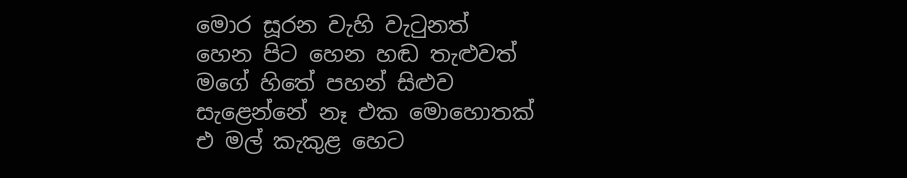මොර සූරන වැහි වැටුනත්
හෙන පිට හෙන හඬ තැළුවත්
මගේ හිතේ පහන් සිළුව
සැළෙන්නේ නෑ එක මොහොතක්
එ මල් කැකුළ හෙට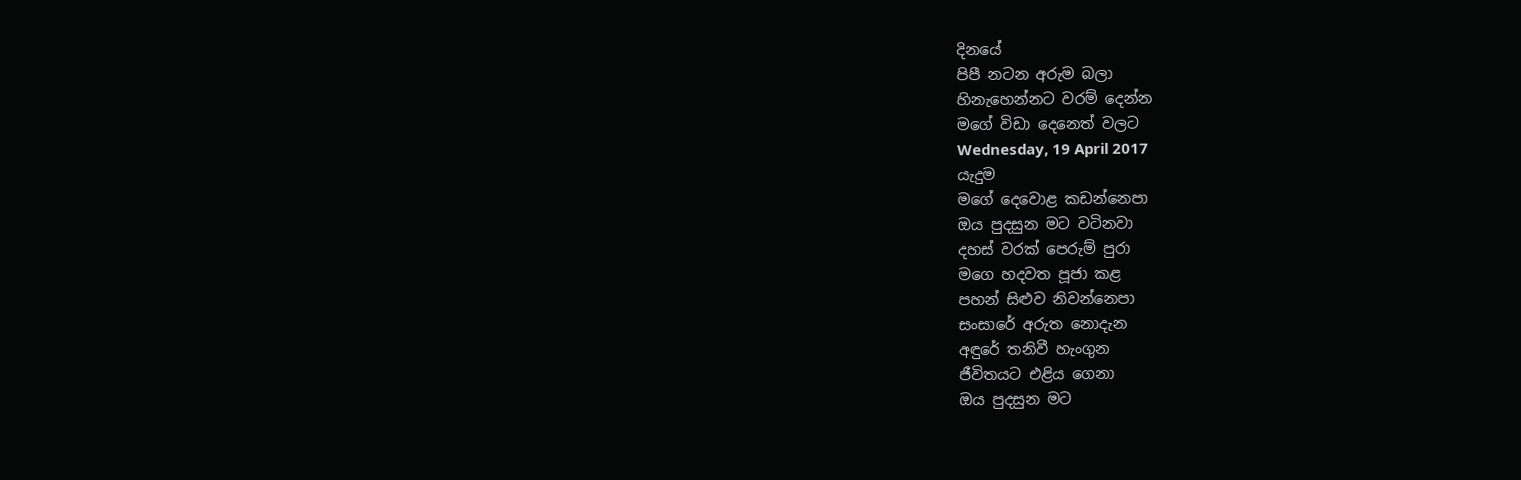දිනයේ
පිපී නටන අරුම බලා
හිනැහෙන්නට වරම් දෙන්න
මගේ විඩා දෙනෙත් වලට
Wednesday, 19 April 2017
යැදුම
මගේ දෙවොළ කඩන්නෙපා
ඔය පුදසුන මට වටිනවා
දහස් වරක් පෙරුම් පුරා
මගෙ හදවත පූජා කළ
පහන් සිළුව නිවන්නෙපා
සංසාරේ අරුත නොදැන
අඳුරේ තනිවී හැංගුන
ජීවිතයට එළිය ගෙනා
ඔය පුදසුන මට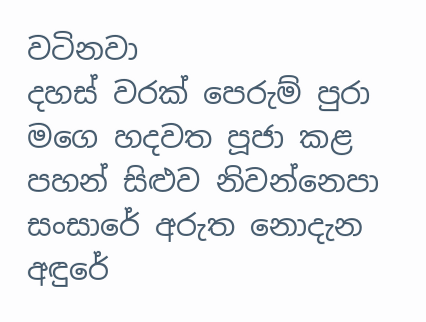වටිනවා
දහස් වරක් පෙරුම් පුරා
මගෙ හදවත පූජා කළ
පහන් සිළුව නිවන්නෙපා
සංසාරේ අරුත නොදැන
අඳුරේ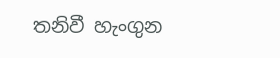තනිවී හැංගුන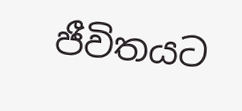ජීවිතයට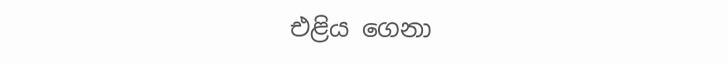එළිය ගෙනා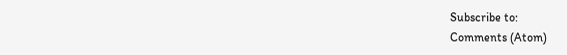Subscribe to:
Comments (Atom)